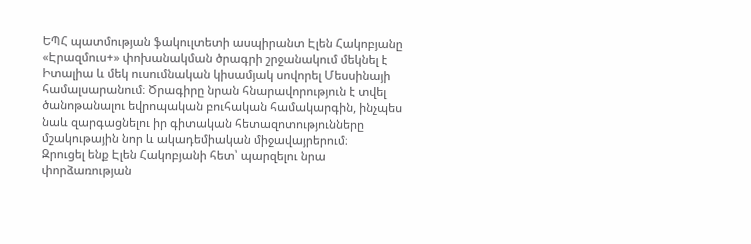ԵՊՀ պատմության ֆակուլտետի ասպիրանտ Էլեն Հակոբյանը «Էրազմուս+» փոխանակման ծրագրի շրջանակում մեկնել է Իտալիա և մեկ ուսումնական կիսամյակ սովորել Մեսսինայի համալսարանում։ Ծրագիրը նրան հնարավորություն է տվել ծանոթանալու եվրոպական բուհական համակարգին, ինչպես նաև զարգացնելու իր գիտական հետազոտությունները մշակութային նոր և ակադեմիական միջավայրերում։
Զրուցել ենք Էլեն Հակոբյանի հետ՝ պարզելու նրա փորձառության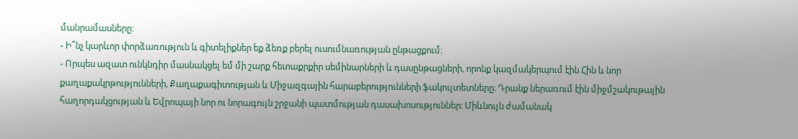մանրամասները:
- Ի՞նչ կարևոր փորձառություն և գիտելիքներ եք ձեռք բերել ուսումնառության ընթացքում։
- Որպես ազատ ունկնդիր մասնակցել եմ մի շարք հետաքրքիր սեմինարների և դասընթացների, որոնք կազմակերպում էին Հին և նոր քաղաքակրթությունների, Քաղաքագիտության և Միջազգային հարաբերությունների ֆակուլտետները։ Դրանք ներառում էին միջմշակութային հաղորդակցության և Եվրոպայի նոր ու նորագույն շրջանի պատմության դասախոսություններ։ Միևնույն ժամանակ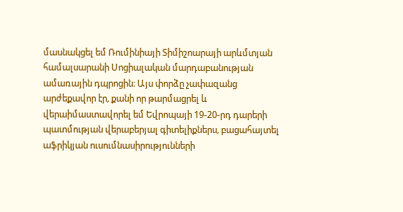մասնակցել եմ Ռումինիայի Տիմիշոարայի արևմտյան համալսարանի Սոցիալական մարդաբանության ամառային դպրոցին։ Այս փորձը չափազանց արժեքավոր էր, քանի որ թարմացրել և վերաիմաստավորել եմ Եվրոպայի 19-20-րդ դարերի պատմության վերաբերյալ գիտելիքներս, բացահայտել աֆրիկյան ուսումնասիրությունների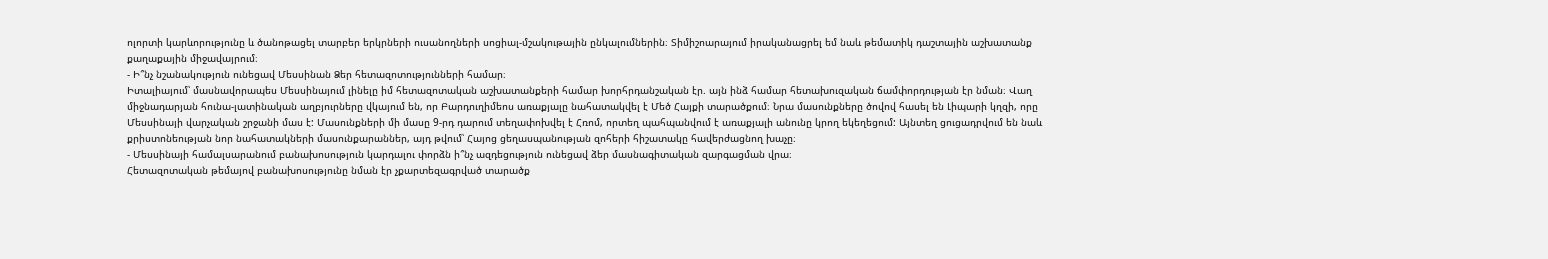ոլորտի կարևորությունը և ծանոթացել տարբեր երկրների ուսանողների սոցիալ-մշակութային ընկալումներին։ Տիմիշոարայում իրականացրել եմ նաև թեմատիկ դաշտային աշխատանք քաղաքային միջավայրում։
- Ի՞նչ նշանակություն ունեցավ Մեսսինան Ձեր հետազոտությունների համար։
Իտալիայում՝ մասնավորապես Մեսսինայում լինելը իմ հետազոտական աշխատանքերի համար խորհրդանշական էր. այն ինձ համար հետախուզական ճամփորդության էր նման։ Վաղ միջնադարյան հունա-լատինական աղբյուրները վկայում են, որ Բարդուղիմեոս առաքյալը նահատակվել է Մեծ Հայքի տարածքում։ Նրա մասունքները ծովով հասել են Լիպարի կղզի, որը Մեսսինայի վարչական շրջանի մաս է: Մասունքների մի մասը 9-րդ դարում տեղափոխվել է Հռոմ, որտեղ պահպանվում է առաքյալի անունը կրող եկեղեցում: Այնտեղ ցուցադրվում են նաև քրիստոնեության նոր նահատակների մասունքարաններ, այդ թվում՝ Հայոց ցեղասպանության զոհերի հիշատակը հավերժացնող խաչը։
- Մեսսինայի համալսարանում բանախոսություն կարդալու փորձն ի՞նչ ազդեցություն ունեցավ ձեր մասնագիտական զարգացման վրա։
Հետազոտական թեմայով բանախոսությունը նման էր չքարտեզագրված տարածք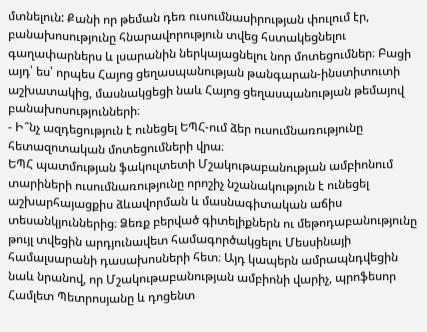մտնելուն: Քանի որ թեման դեռ ուսումնասիրության փուլում էր, բանախոսությունը հնարավորություն տվեց հստակեցնելու գաղափարներս և լսարանին ներկայացնելու նոր մոտեցումներ։ Բացի այդ՝ ես՝ որպես Հայոց ցեղասպանության թանգարան-ինստիտուտի աշխատակից, մասնակցեցի նաև Հայոց ցեղասպանության թեմայով բանախոսությունների։
- Ի՞նչ ազդեցություն է ունեցել ԵՊՀ-ում ձեր ուսումնառությունը հետազոտական մոտեցումների վրա։
ԵՊՀ պատմության ֆակուլտետի Մշակութաբանության ամբիոնում տարիների ուսումնառությունը որոշիչ նշանակություն է ունեցել աշխարհայացքիս ձևավորման և մասնագիտական աճիս տեսանկյուններից։ Ձեռք բերված գիտելիքներն ու մեթոդաբանությունը թույլ տվեցին արդյունավետ համագործակցելու Մեսսինայի համալսարանի դասախոսների հետ։ Այդ կապերն ամրապնդվեցին նաև նրանով, որ Մշակութաբանության ամբիոնի վարիչ, պրոֆեսոր Համլետ Պետրոսյանը և դոցենտ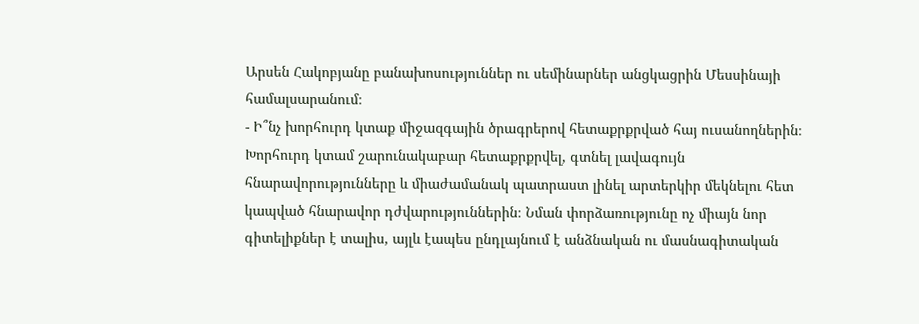Արսեն Հակոբյանը բանախոսություններ ու սեմինարներ անցկացրին Մեսսինայի համալսարանում։
- Ի՞նչ խորհուրդ կտաք միջազգային ծրագրերով հետաքրքրված հայ ուսանողներին։
Խորհուրդ կտամ շարունակաբար հետաքրքրվել, գտնել լավագույն հնարավորությունները և միաժամանակ պատրաստ լինել արտերկիր մեկնելու հետ կապված հնարավոր դժվարություններին։ Նման փորձառությունը ոչ միայն նոր գիտելիքներ է տալիս, այլև էապես ընդլայնում է անձնական ու մասնագիտական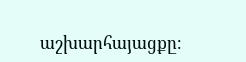աշխարհայացքը։